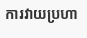ការវាយប្រហា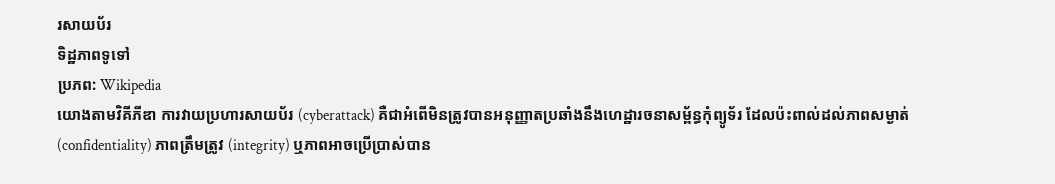រសាយប័រ
ទិដ្ឋភាពទូទៅ
ប្រភព: Wikipedia
យោងតាមវិគីភីឌា ការវាយប្រហារសាយប័រ (cyberattack) គឺជាអំពើមិនត្រូវបានអនុញ្ញាតប្រឆាំងនឹងហេដ្ឋារចនាសម្ព័ន្ធកុំព្យូទ័រ ដែលប៉ះពាល់ដល់ភាពសម្ងាត់ (confidentiality) ភាពត្រឹមត្រូវ (integrity) ឬភាពអាចប្រើប្រាស់បាន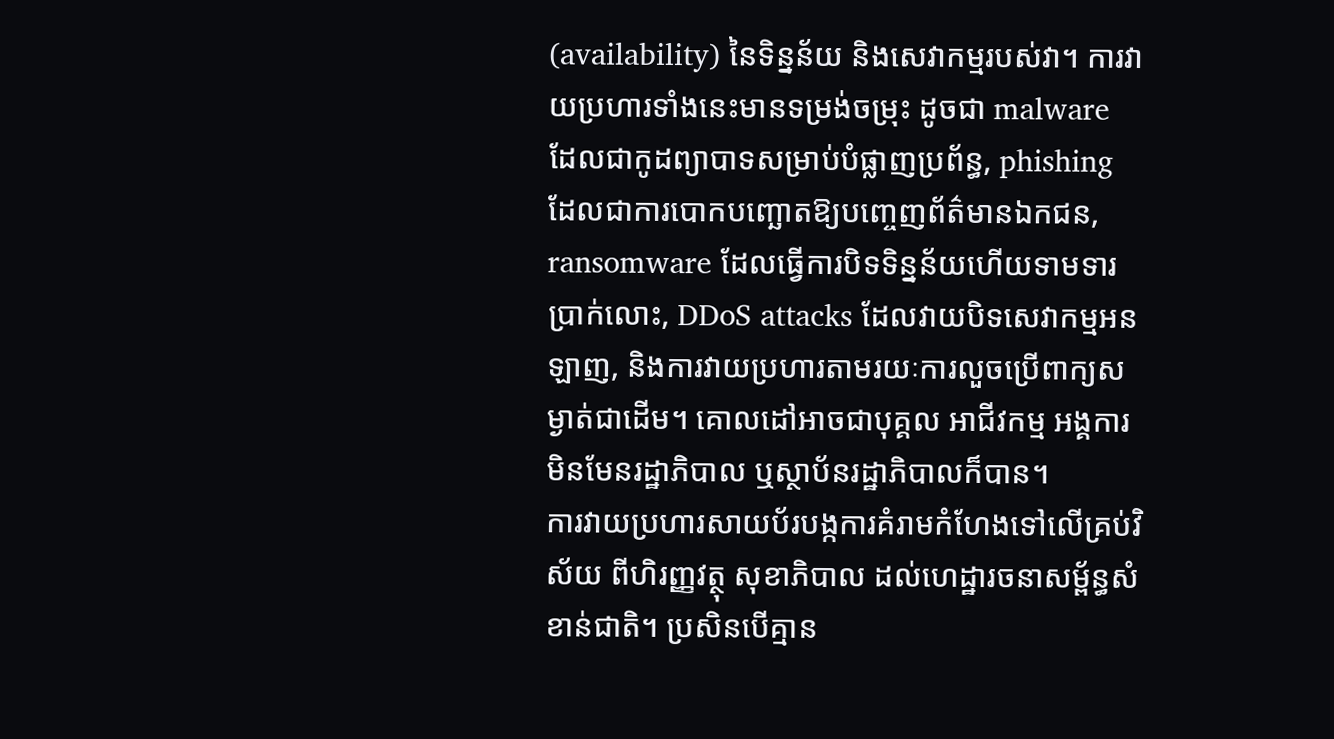(availability) នៃទិន្នន័យ និងសេវាកម្មរបស់វា។ ការវាយប្រហារទាំងនេះមានទម្រង់ចម្រុះ ដូចជា malware ដែលជាកូដព្យាបាទសម្រាប់បំផ្លាញប្រព័ន្ធ, phishing ដែលជាការបោកបញ្ឆោតឱ្យបញ្ចេញព័ត៌មានឯកជន, ransomware ដែលធ្វើការបិទទិន្នន័យហើយទាមទារប្រាក់លោះ, DDoS attacks ដែលវាយបិទសេវាកម្មអនឡាញ, និងការវាយប្រហារតាមរយៈការលួចប្រើពាក្យសម្ងាត់ជាដើម។ គោលដៅអាចជាបុគ្គល អាជីវកម្ម អង្គការមិនមែនរដ្ឋាភិបាល ឬស្ថាប័នរដ្ឋាភិបាលក៏បាន។
ការវាយប្រហារសាយប័របង្កការគំរាមកំហែងទៅលើគ្រប់វិស័យ ពីហិរញ្ញវត្ថុ សុខាភិបាល ដល់ហេដ្ឋារចនាសម្ព័ន្ធសំខាន់ជាតិ។ ប្រសិនបើគ្មាន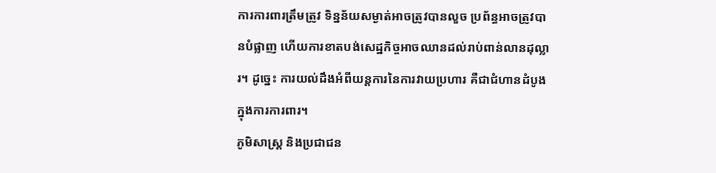ការការពារត្រឹមត្រូវ ទិន្នន័យសម្ងាត់អាចត្រូវបានលួច ប្រព័ន្ធអាចត្រូវបានបំផ្លាញ ហើយការខាតបង់សេដ្ឋកិច្ចអាចឈានដល់រាប់ពាន់លានដុល្លារ។ ដូច្នេះ ការយល់ដឹងអំពីយន្តការនៃការវាយប្រហារ គឺជាជំហានដំបូងក្នុងការការពារ។
ភូមិសាស្ត្រ និងប្រជាជន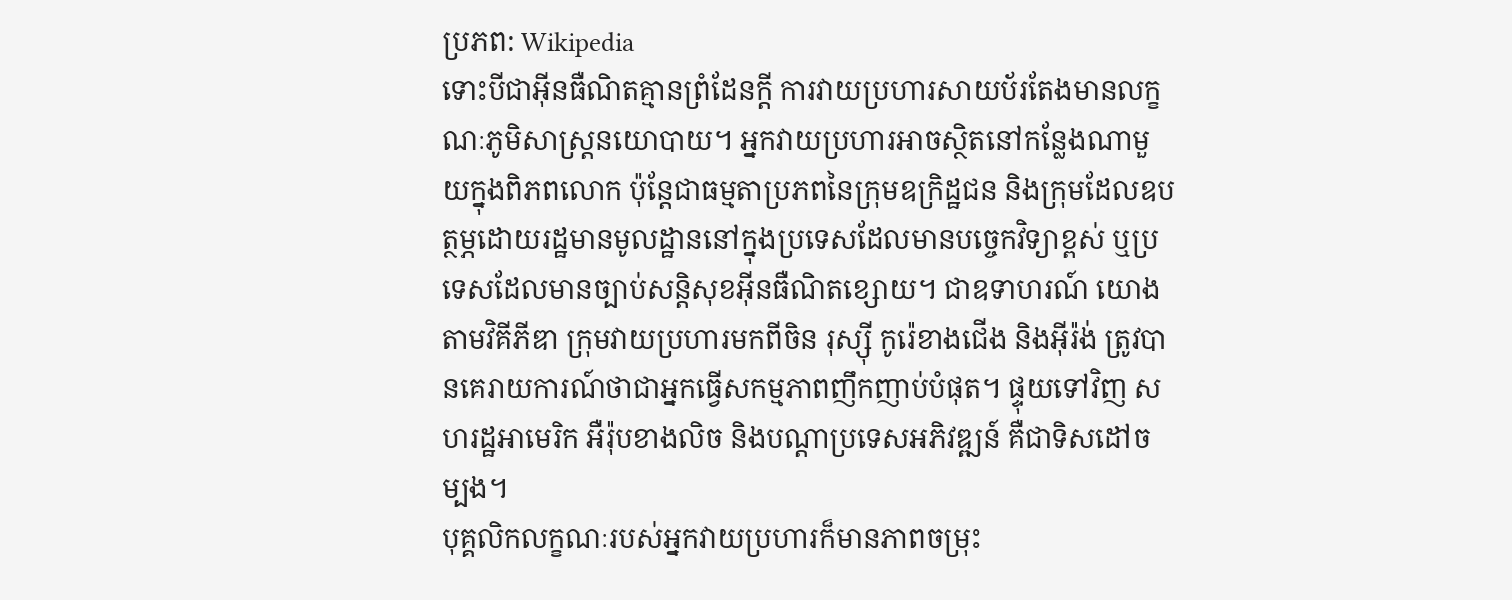ប្រភព: Wikipedia
ទោះបីជាអ៊ីនធឺណិតគ្មានព្រំដែនក្ដី ការវាយប្រហារសាយប័រតែងមានលក្ខណៈភូមិសាស្ត្រនយោបាយ។ អ្នកវាយប្រហារអាចស្ថិតនៅកន្លែងណាមួយក្នុងពិភពលោក ប៉ុន្តែជាធម្មតាប្រភពនៃក្រុមឧក្រិដ្ឋជន និងក្រុមដែលឧបត្ថម្ភដោយរដ្ឋមានមូលដ្ឋាននៅក្នុងប្រទេសដែលមានបច្ចេកវិទ្យាខ្ពស់ ឬប្រទេសដែលមានច្បាប់សន្តិសុខអ៊ីនធឺណិតខ្សោយ។ ជាឧទាហរណ៍ យោងតាមវិគីភីឌា ក្រុមវាយប្រហារមកពីចិន រុស្ស៊ី កូរ៉េខាងជើង និងអ៊ីរ៉ង់ ត្រូវបានគេរាយការណ៍ថាជាអ្នកធ្វើសកម្មភាពញឹកញាប់បំផុត។ ផ្ទុយទៅវិញ សហរដ្ឋអាមេរិក អឺរ៉ុបខាងលិច និងបណ្ដាប្រទេសអភិវឌ្ឍន៍ គឺជាទិសដៅចម្បង។
បុគ្គលិកលក្ខណៈរបស់អ្នកវាយប្រហារក៏មានភាពចម្រុះ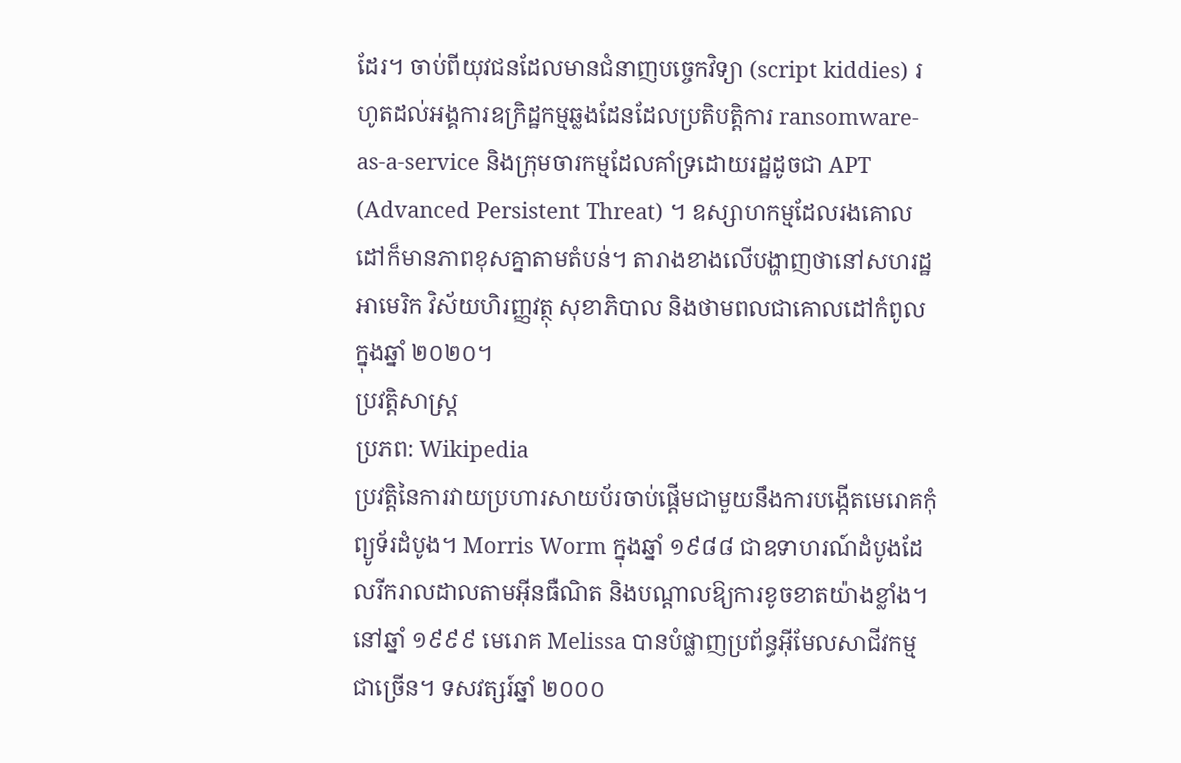ដែរ។ ចាប់ពីយុវជនដែលមានជំនាញបច្ចេកវិទ្យា (script kiddies) រហូតដល់អង្គការឧក្រិដ្ឋកម្មឆ្លងដែនដែលប្រតិបត្តិការ ransomware-as-a-service និងក្រុមចារកម្មដែលគាំទ្រដោយរដ្ឋដូចជា APT (Advanced Persistent Threat) ។ ឧស្សាហកម្មដែលរងគោលដៅក៏មានភាពខុសគ្នាតាមតំបន់។ តារាងខាងលើបង្ហាញថានៅសហរដ្ឋអាមេរិក វិស័យហិរញ្ញវត្ថុ សុខាភិបាល និងថាមពលជាគោលដៅកំពូលក្នុងឆ្នាំ ២០២០។
ប្រវត្តិសាស្ត្រ
ប្រភព: Wikipedia
ប្រវត្តិនៃការវាយប្រហារសាយប័រចាប់ផ្ដើមជាមួយនឹងការបង្កើតមេរោគកុំព្យូទ័រដំបូង។ Morris Worm ក្នុងឆ្នាំ ១៩៨៨ ជាឧទាហរណ៍ដំបូងដែលរីករាលដាលតាមអ៊ីនធឺណិត និងបណ្តាលឱ្យការខូចខាតយ៉ាងខ្លាំង។ នៅឆ្នាំ ១៩៩៩ មេរោគ Melissa បានបំផ្លាញប្រព័ន្ធអ៊ីមែលសាជីវកម្មជាច្រើន។ ទសវត្សរ៍ឆ្នាំ ២០០០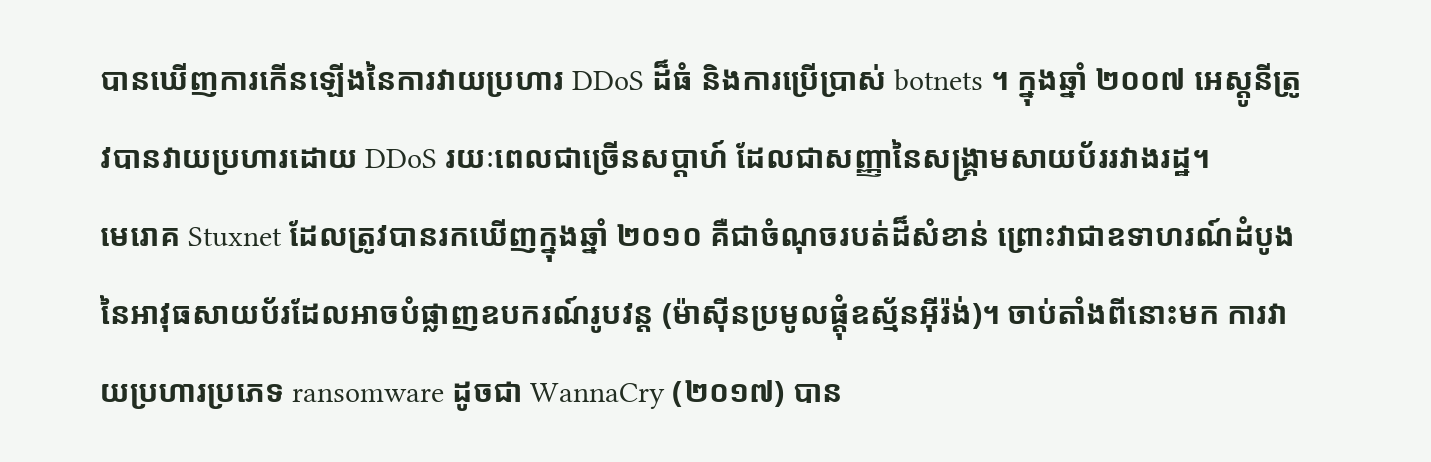បានឃើញការកើនឡើងនៃការវាយប្រហារ DDoS ដ៏ធំ និងការប្រើប្រាស់ botnets ។ ក្នុងឆ្នាំ ២០០៧ អេស្តូនីត្រូវបានវាយប្រហារដោយ DDoS រយៈពេលជាច្រើនសប្តាហ៍ ដែលជាសញ្ញានៃសង្គ្រាមសាយប័ររវាងរដ្ឋ។
មេរោគ Stuxnet ដែលត្រូវបានរកឃើញក្នុងឆ្នាំ ២០១០ គឺជាចំណុចរបត់ដ៏សំខាន់ ព្រោះវាជាឧទាហរណ៍ដំបូងនៃអាវុធសាយប័រដែលអាចបំផ្លាញឧបករណ៍រូបវន្ត (ម៉ាស៊ីនប្រមូលផ្តុំឧស្ម័នអ៊ីរ៉ង់)។ ចាប់តាំងពីនោះមក ការវាយប្រហារប្រភេទ ransomware ដូចជា WannaCry (២០១៧) បាន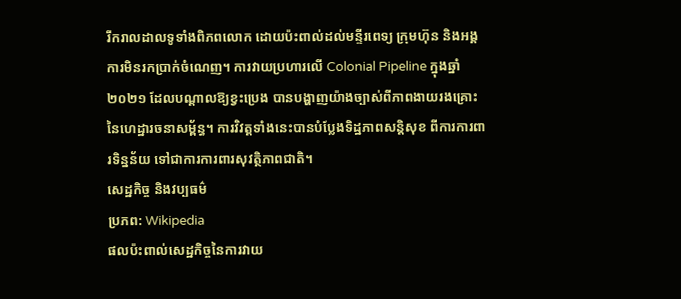រីករាលដាលទូទាំងពិភពលោក ដោយប៉ះពាល់ដល់មន្ទីរពេទ្យ ក្រុមហ៊ុន និងអង្គការមិនរកប្រាក់ចំណេញ។ ការវាយប្រហារលើ Colonial Pipeline ក្នុងឆ្នាំ ២០២១ ដែលបណ្តាលឱ្យខ្វះប្រេង បានបង្ហាញយ៉ាងច្បាស់ពីភាពងាយរងគ្រោះនៃហេដ្ឋារចនាសម្ព័ន្ធ។ ការវិវត្តទាំងនេះបានបំប្លែងទិដ្ឋភាពសន្តិសុខ ពីការការពារទិន្នន័យ ទៅជាការការពារសុវត្ថិភាពជាតិ។
សេដ្ឋកិច្ច និងវប្បធម៌
ប្រភព: Wikipedia
ផលប៉ះពាល់សេដ្ឋកិច្ចនៃការវាយ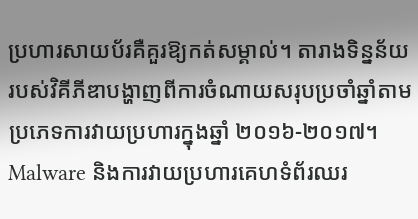ប្រហារសាយប័រគឺគួរឱ្យកត់សម្គាល់។ តារាងទិន្នន័យរបស់វិគីភីឌាបង្ហាញពីការចំណាយសរុបប្រចាំឆ្នាំតាមប្រភេទការវាយប្រហារក្នុងឆ្នាំ ២០១៦-២០១៧។ Malware និងការវាយប្រហារគេហទំព័រឈរ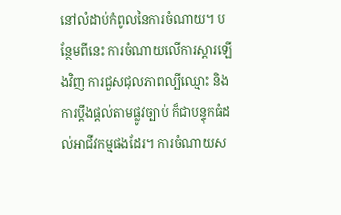នៅលំដាប់កំពូលនៃការចំណាយ។ បន្ថែមពីនេះ ការចំណាយលើការស្ដារឡើងវិញ ការជួសជុលភាពល្បីឈ្មោះ និងការប្ដឹងផ្ដល់តាមផ្លូវច្បាប់ ក៏ជាបន្ទុកធំដល់អាជីវកម្មផងដែរ។ ការចំណាយស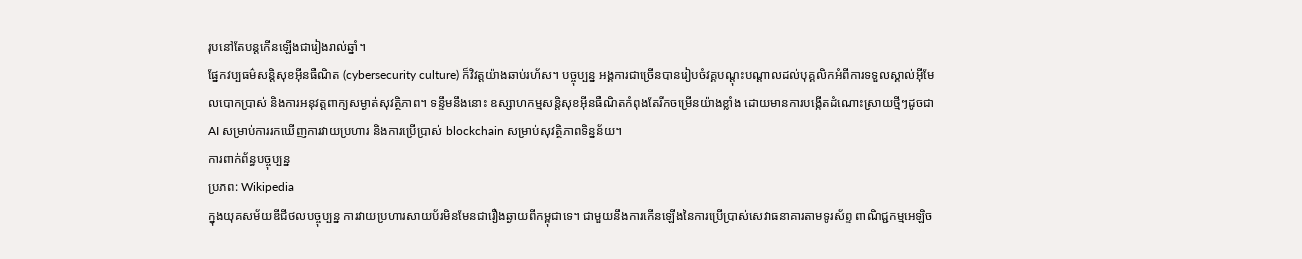រុបនៅតែបន្តកើនឡើងជារៀងរាល់ឆ្នាំ។
ផ្នែកវប្បធម៌សន្តិសុខអ៊ីនធឺណិត (cybersecurity culture) ក៏វិវត្តយ៉ាងឆាប់រហ័ស។ បច្ចុប្បន្ន អង្គការជាច្រើនបានរៀបចំវគ្គបណ្ដុះបណ្ដាលដល់បុគ្គលិកអំពីការទទួលស្គាល់អ៊ីមែលបោកប្រាស់ និងការអនុវត្តពាក្យសម្ងាត់សុវត្ថិភាព។ ទន្ទឹមនឹងនោះ ឧស្សាហកម្មសន្តិសុខអ៊ីនធឺណិតកំពុងតែរីកចម្រើនយ៉ាងខ្លាំង ដោយមានការបង្កើតដំណោះស្រាយថ្មីៗដូចជា AI សម្រាប់ការរកឃើញការវាយប្រហារ និងការប្រើប្រាស់ blockchain សម្រាប់សុវត្ថិភាពទិន្នន័យ។
ការពាក់ព័ន្ធបច្ចុប្បន្ន
ប្រភព: Wikipedia
ក្នុងយុគសម័យឌីជីថលបច្ចុប្បន្ន ការវាយប្រហារសាយប័រមិនមែនជារឿងឆ្ងាយពីកម្ពុជាទេ។ ជាមួយនឹងការកើនឡើងនៃការប្រើប្រាស់សេវាធនាគារតាមទូរស័ព្ទ ពាណិជ្ជកម្មអេឡិច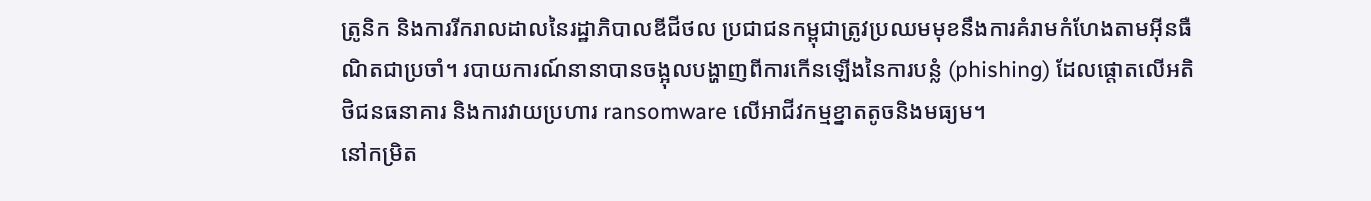ត្រូនិក និងការរីករាលដាលនៃរដ្ឋាភិបាលឌីជីថល ប្រជាជនកម្ពុជាត្រូវប្រឈមមុខនឹងការគំរាមកំហែងតាមអ៊ីនធឺណិតជាប្រចាំ។ របាយការណ៍នានាបានចង្អុលបង្ហាញពីការកើនឡើងនៃការបន្លំ (phishing) ដែលផ្តោតលើអតិថិជនធនាគារ និងការវាយប្រហារ ransomware លើអាជីវកម្មខ្នាតតូចនិងមធ្យម។
នៅកម្រិត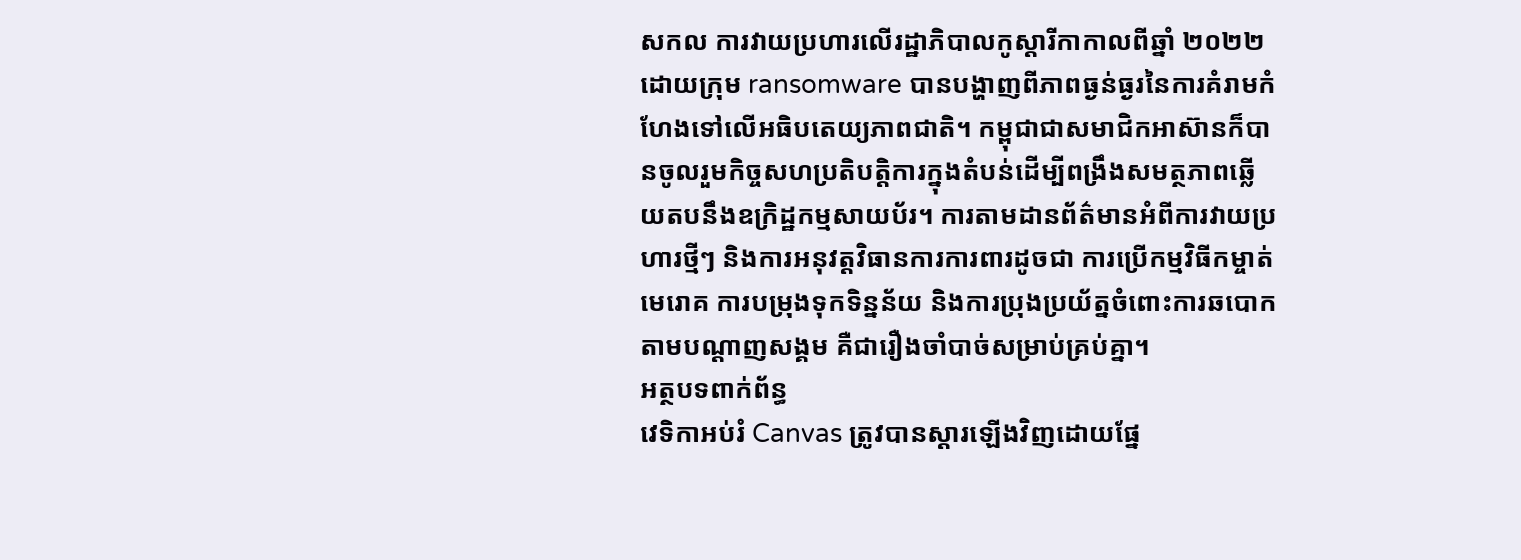សកល ការវាយប្រហារលើរដ្ឋាភិបាលកូស្តារីកាកាលពីឆ្នាំ ២០២២ ដោយក្រុម ransomware បានបង្ហាញពីភាពធ្ងន់ធ្ងរនៃការគំរាមកំហែងទៅលើអធិបតេយ្យភាពជាតិ។ កម្ពុជាជាសមាជិកអាស៊ានក៏បានចូលរួមកិច្ចសហប្រតិបត្តិការក្នុងតំបន់ដើម្បីពង្រឹងសមត្ថភាពឆ្លើយតបនឹងឧក្រិដ្ឋកម្មសាយប័រ។ ការតាមដានព័ត៌មានអំពីការវាយប្រហារថ្មីៗ និងការអនុវត្តវិធានការការពារដូចជា ការប្រើកម្មវិធីកម្ចាត់មេរោគ ការបម្រុងទុកទិន្នន័យ និងការប្រុងប្រយ័ត្នចំពោះការឆបោកតាមបណ្ដាញសង្គម គឺជារឿងចាំបាច់សម្រាប់គ្រប់គ្នា។
អត្ថបទពាក់ព័ន្ធ
វេទិកាអប់រំ Canvas ត្រូវបានស្ដារឡើងវិញដោយផ្នែ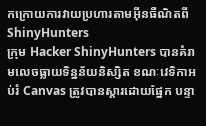កក្រោយការវាយប្រហារតាមអ៊ីនធឺណិតពី ShinyHunters
ក្រុម Hacker ShinyHunters បានគំរាមលេចធ្លាយទិន្នន័យនិស្សិត ខណៈវេទិកាអប់រំ Canvas ត្រូវបានស្ដារដោយផ្នែក បន្ទា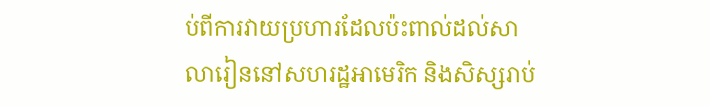ប់ពីការវាយប្រហារដែលប៉ះពាល់ដល់សាលារៀននៅសហរដ្ឋអាមេរិក និងសិស្សរាប់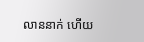លាននាក់ ហើយ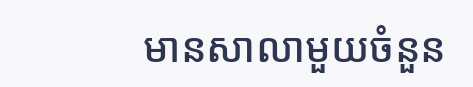មានសាលាមួយចំនួន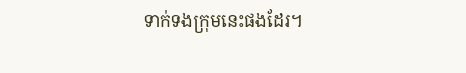ទាក់ទងក្រុមនេះផងដែរ។